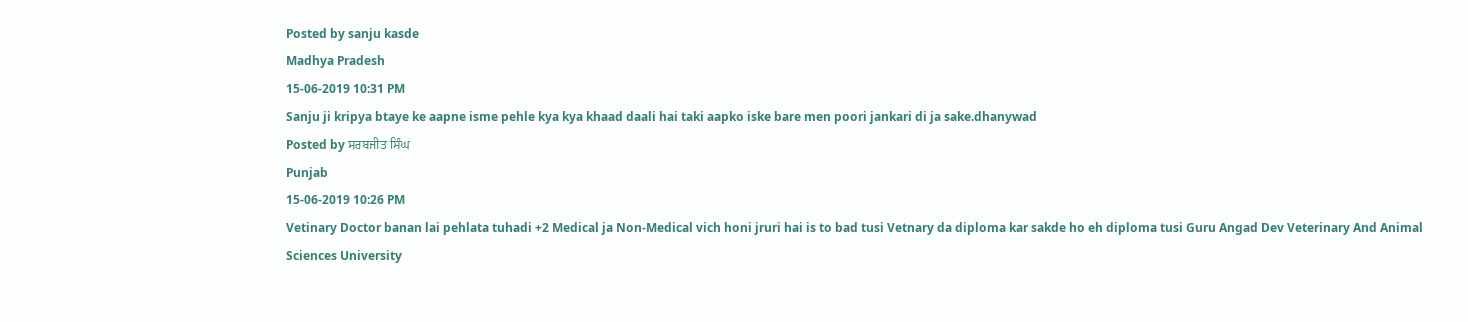Posted by sanju kasde
Madhya Pradesh
15-06-2019 10:31 PM
Sanju ji kripya btaye ke aapne isme pehle kya kya khaad daali hai taki aapko iske bare men poori jankari di ja sake.dhanywad
Posted by ਸਰਬਜੀਤ ਸਿੰਘ
Punjab
15-06-2019 10:26 PM
Vetinary Doctor banan lai pehlata tuhadi +2 Medical ja Non-Medical vich honi jruri hai is to bad tusi Vetnary da diploma kar sakde ho eh diploma tusi Guru Angad Dev Veterinary And Animal Sciences University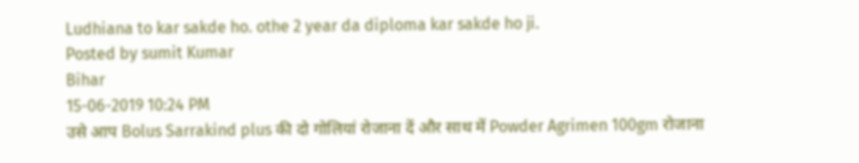Ludhiana to kar sakde ho. othe 2 year da diploma kar sakde ho ji.
Posted by sumit Kumar
Bihar
15-06-2019 10:24 PM
उसे आप Bolus Sarrakind plus की दो गोलियां रोजाना दें और साथ में Powder Agrimen 100gm रोजाना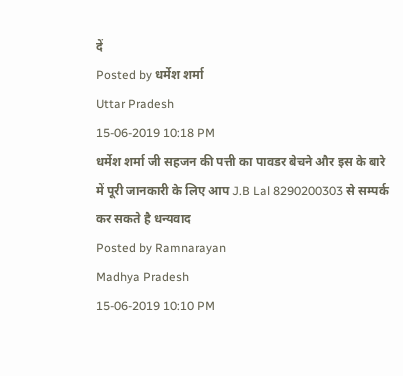दें
Posted by धर्मेश शर्मा
Uttar Pradesh
15-06-2019 10:18 PM
धर्मेश शर्मा जी सहजन की पत्ती का पावडर बेचने और इस के बारे में पूरी जानकारी के लिए आप J.B Lal 8290200303 से सम्पर्क कर सकते है धन्यवाद
Posted by Ramnarayan
Madhya Pradesh
15-06-2019 10:10 PM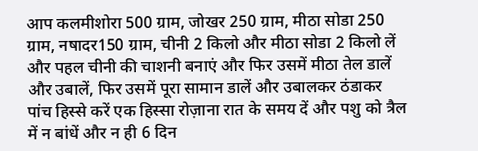आप कलमीशोरा 500 ग्राम, जोखर 250 ग्राम, मीठा सोडा 250 ग्राम, नषादर150 ग्राम, चीनी 2 किलो और मीठा सोडा 2 किलो लें और पहल चीनी की चाशनी बनाएं और फिर उसमें मीठा तेल डालें और उबालें, फिर उसमें पूरा सामान डालें और उबालकर ठंडाकर पांच हिस्से करें एक हिस्सा रोज़ाना रात के समय दें और पशु को त्रैल में न बांधें और न ही 6 दिन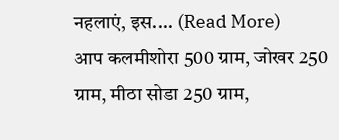नहलाएं, इस.... (Read More)
आप कलमीशोरा 500 ग्राम, जोखर 250 ग्राम, मीठा सोडा 250 ग्राम,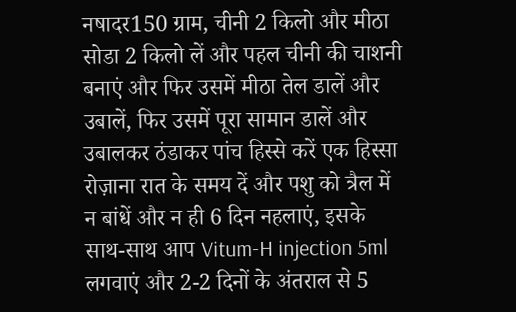नषादर150 ग्राम, चीनी 2 किलो और मीठा सोडा 2 किलो लें और पहल चीनी की चाशनी बनाएं और फिर उसमें मीठा तेल डालें और उबालें, फिर उसमें पूरा सामान डालें और उबालकर ठंडाकर पांच हिस्से करें एक हिस्सा रोज़ाना रात के समय दें और पशु को त्रैल में न बांधें और न ही 6 दिन नहलाएं, इसके साथ-साथ आप Vitum-H injection 5ml लगवाएं और 2-2 दिनों के अंतराल से 5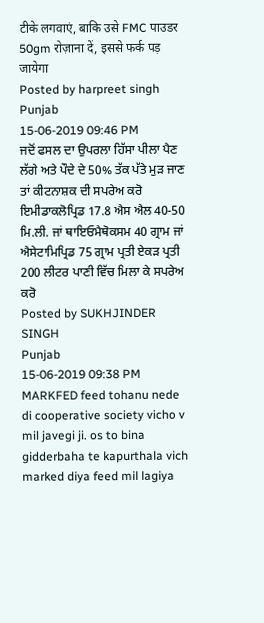टीके लगवाएं, बाकि उसे FMC पाउडर 50gm रोज़ाना दें, इससे फर्क पड़ जायेगा
Posted by harpreet singh
Punjab
15-06-2019 09:46 PM
ਜਦੋਂ ਫਸਲ ਦਾ ਉਪਰਲਾ ਹਿੱਸਾ ਪੀਲਾ ਪੈਣ ਲੱਗੇ ਅਤੇ ਪੌਦੇ ਦੇ 50% ਤੱਕ ਪੱਤੇ ਮੁੜ ਜਾਣ ਤਾਂ ਕੀਟਨਾਸ਼ਕ ਦੀ ਸਪਰੇਅ ਕਰੋ ਇਮੀਡਾਕਲੋਪ੍ਰਿਡ 17.8 ਐਸ ਐਲ 40-50 ਮਿ.ਲੀ. ਜਾਂ ਥਾਇਓਮੈਥੋਕਸਮ 40 ਗ੍ਰਾਮ ਜਾਂ ਐਸੇਟਾਮਿਪ੍ਰਿਡ 75 ਗ੍ਰਾਮ ਪ੍ਰਤੀ ਏਕੜ ਪ੍ਰਤੀ 200 ਲੀਟਰ ਪਾਣੀ ਵਿੱਚ ਮਿਲਾ ਕੇ ਸਪਰੇਅ ਕਰੋ
Posted by SUKHJINDER SINGH
Punjab
15-06-2019 09:38 PM
MARKFED feed tohanu nede di cooperative society vicho v mil javegi ji. os to bina gidderbaha te kapurthala vich marked diya feed mil lagiya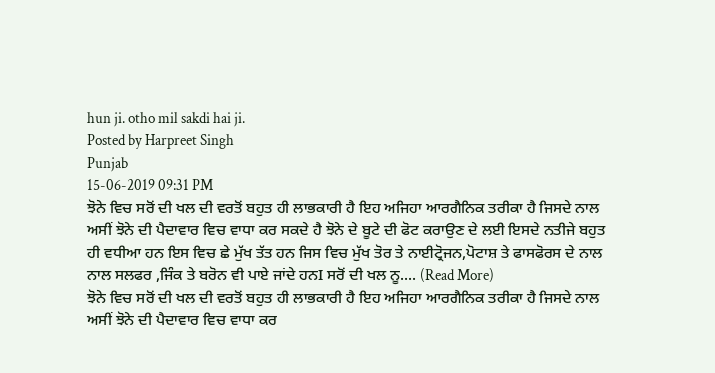hun ji. otho mil sakdi hai ji.
Posted by Harpreet Singh
Punjab
15-06-2019 09:31 PM
ਝੋਨੇ ਵਿਚ ਸਰੋਂ ਦੀ ਖਲ ਦੀ ਵਰਤੋਂ ਬਹੁਤ ਹੀ ਲਾਭਕਾਰੀ ਹੈ ਇਹ ਅਜਿਹਾ ਆਰਗੈਨਿਕ ਤਰੀਕਾ ਹੈ ਜਿਸਦੇ ਨਾਲ ਅਸੀਂ ਝੋਨੇ ਦੀ ਪੈਦਾਵਾਰ ਵਿਚ ਵਾਧਾ ਕਰ ਸਕਦੇ ਹੈ ਝੋਨੇ ਦੇ ਬੂਟੇ ਦੀ ਫੋਟ ਕਰਾਉਣ ਦੇ ਲਈ ਇਸਦੇ ਨਤੀਜੇ ਬਹੁਤ ਹੀ ਵਧੀਆ ਹਨ ਇਸ ਵਿਚ ਛੇ ਮੁੱਖ ਤੱਤ ਹਨ ਜਿਸ ਵਿਚ ਮੁੱਖ ਤੋਰ ਤੇ ਨਾਈਟ੍ਰੋਜਨ,ਪੋਟਾਸ਼ ਤੇ ਫਾਸਫੋਰਸ ਦੇ ਨਾਲ ਨਾਲ ਸਲਫਰ ,ਜਿੰਕ ਤੇ ਬਰੋਨ ਵੀ ਪਾਏ ਜਾਂਦੇ ਹਨI ਸਰੋਂ ਦੀ ਖਲ ਨੂ.... (Read More)
ਝੋਨੇ ਵਿਚ ਸਰੋਂ ਦੀ ਖਲ ਦੀ ਵਰਤੋਂ ਬਹੁਤ ਹੀ ਲਾਭਕਾਰੀ ਹੈ ਇਹ ਅਜਿਹਾ ਆਰਗੈਨਿਕ ਤਰੀਕਾ ਹੈ ਜਿਸਦੇ ਨਾਲ ਅਸੀਂ ਝੋਨੇ ਦੀ ਪੈਦਾਵਾਰ ਵਿਚ ਵਾਧਾ ਕਰ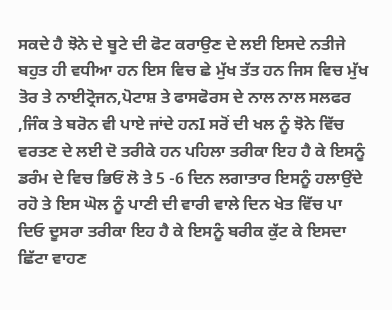ਸਕਦੇ ਹੈ ਝੋਨੇ ਦੇ ਬੂਟੇ ਦੀ ਫੋਟ ਕਰਾਉਣ ਦੇ ਲਈ ਇਸਦੇ ਨਤੀਜੇ ਬਹੁਤ ਹੀ ਵਧੀਆ ਹਨ ਇਸ ਵਿਚ ਛੇ ਮੁੱਖ ਤੱਤ ਹਨ ਜਿਸ ਵਿਚ ਮੁੱਖ ਤੋਰ ਤੇ ਨਾਈਟ੍ਰੋਜਨ,ਪੋਟਾਸ਼ ਤੇ ਫਾਸਫੋਰਸ ਦੇ ਨਾਲ ਨਾਲ ਸਲਫਰ ,ਜਿੰਕ ਤੇ ਬਰੋਨ ਵੀ ਪਾਏ ਜਾਂਦੇ ਹਨI ਸਰੋਂ ਦੀ ਖਲ ਨੂੰ ਝੋਨੇ ਵਿੱਚ ਵਰਤਣ ਦੇ ਲਈ ਦੋ ਤਰੀਕੇ ਹਨ ਪਹਿਲਾ ਤਰੀਕਾ ਇਹ ਹੈ ਕੇ ਇਸਨੂੰ ਡਰੰਮ ਦੇ ਵਿਚ ਭਿਓਂ ਲੋ ਤੇ 5 -6 ਦਿਨ ਲਗਾਤਾਰ ਇਸਨੂੰ ਹਲਾਉਂਦੇ ਰਹੋ ਤੇ ਇਸ ਘੋਲ ਨੂੰ ਪਾਣੀ ਦੀ ਵਾਰੀ ਵਾਲੇ ਦਿਨ ਖੇਤ ਵਿੱਚ ਪਾ ਦਿਓ ਦੂਸਰਾ ਤਰੀਕਾ ਇਹ ਹੈ ਕੇ ਇਸਨੂੰ ਬਰੀਕ ਕੁੱਟ ਕੇ ਇਸਦਾ ਛਿੱਟਾ ਵਾਹਣ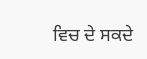ਵਿਚ ਦੇ ਸਕਦੇ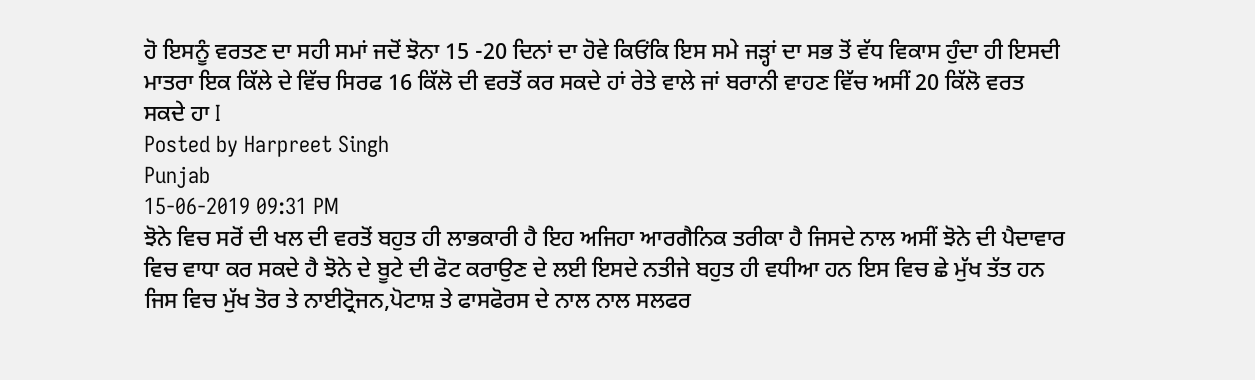ਹੋ ਇਸਨੂੰ ਵਰਤਣ ਦਾ ਸਹੀ ਸਮਾਂ ਜਦੋਂ ਝੋਨਾ 15 -20 ਦਿਨਾਂ ਦਾ ਹੋਵੇ ਕਿਓਂਕਿ ਇਸ ਸਮੇ ਜੜ੍ਹਾਂ ਦਾ ਸਭ ਤੋਂ ਵੱਧ ਵਿਕਾਸ ਹੁੰਦਾ ਹੀ ਇਸਦੀ ਮਾਤਰਾ ਇਕ ਕਿੱਲੇ ਦੇ ਵਿੱਚ ਸਿਰਫ 16 ਕਿੱਲੋ ਦੀ ਵਰਤੋਂ ਕਰ ਸਕਦੇ ਹਾਂ ਰੇਤੇ ਵਾਲੇ ਜਾਂ ਬਰਾਨੀ ਵਾਹਣ ਵਿੱਚ ਅਸੀਂ 20 ਕਿੱਲੋ ਵਰਤ ਸਕਦੇ ਹਾ I
Posted by Harpreet Singh
Punjab
15-06-2019 09:31 PM
ਝੋਨੇ ਵਿਚ ਸਰੋਂ ਦੀ ਖਲ ਦੀ ਵਰਤੋਂ ਬਹੁਤ ਹੀ ਲਾਭਕਾਰੀ ਹੈ ਇਹ ਅਜਿਹਾ ਆਰਗੈਨਿਕ ਤਰੀਕਾ ਹੈ ਜਿਸਦੇ ਨਾਲ ਅਸੀਂ ਝੋਨੇ ਦੀ ਪੈਦਾਵਾਰ ਵਿਚ ਵਾਧਾ ਕਰ ਸਕਦੇ ਹੈ ਝੋਨੇ ਦੇ ਬੂਟੇ ਦੀ ਫੋਟ ਕਰਾਉਣ ਦੇ ਲਈ ਇਸਦੇ ਨਤੀਜੇ ਬਹੁਤ ਹੀ ਵਧੀਆ ਹਨ ਇਸ ਵਿਚ ਛੇ ਮੁੱਖ ਤੱਤ ਹਨ ਜਿਸ ਵਿਚ ਮੁੱਖ ਤੋਰ ਤੇ ਨਾਈਟ੍ਰੋਜਨ,ਪੋਟਾਸ਼ ਤੇ ਫਾਸਫੋਰਸ ਦੇ ਨਾਲ ਨਾਲ ਸਲਫਰ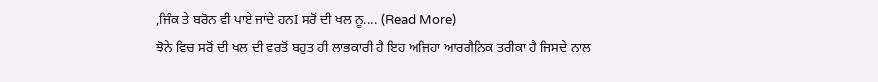,ਜਿੰਕ ਤੇ ਬਰੋਨ ਵੀ ਪਾਏ ਜਾਂਦੇ ਹਨI ਸਰੋਂ ਦੀ ਖਲ ਨੂ.... (Read More)
ਝੋਨੇ ਵਿਚ ਸਰੋਂ ਦੀ ਖਲ ਦੀ ਵਰਤੋਂ ਬਹੁਤ ਹੀ ਲਾਭਕਾਰੀ ਹੈ ਇਹ ਅਜਿਹਾ ਆਰਗੈਨਿਕ ਤਰੀਕਾ ਹੈ ਜਿਸਦੇ ਨਾਲ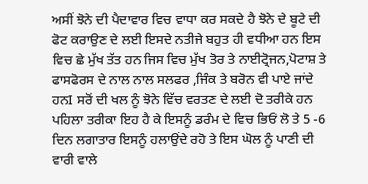ਅਸੀਂ ਝੋਨੇ ਦੀ ਪੈਦਾਵਾਰ ਵਿਚ ਵਾਧਾ ਕਰ ਸਕਦੇ ਹੈ ਝੋਨੇ ਦੇ ਬੂਟੇ ਦੀ ਫੋਟ ਕਰਾਉਣ ਦੇ ਲਈ ਇਸਦੇ ਨਤੀਜੇ ਬਹੁਤ ਹੀ ਵਧੀਆ ਹਨ ਇਸ ਵਿਚ ਛੇ ਮੁੱਖ ਤੱਤ ਹਨ ਜਿਸ ਵਿਚ ਮੁੱਖ ਤੋਰ ਤੇ ਨਾਈਟ੍ਰੋਜਨ,ਪੋਟਾਸ਼ ਤੇ ਫਾਸਫੋਰਸ ਦੇ ਨਾਲ ਨਾਲ ਸਲਫਰ ,ਜਿੰਕ ਤੇ ਬਰੋਨ ਵੀ ਪਾਏ ਜਾਂਦੇ ਹਨI ਸਰੋਂ ਦੀ ਖਲ ਨੂੰ ਝੋਨੇ ਵਿੱਚ ਵਰਤਣ ਦੇ ਲਈ ਦੋ ਤਰੀਕੇ ਹਨ ਪਹਿਲਾ ਤਰੀਕਾ ਇਹ ਹੈ ਕੇ ਇਸਨੂੰ ਡਰੰਮ ਦੇ ਵਿਚ ਭਿਓਂ ਲੋ ਤੇ 5 -6 ਦਿਨ ਲਗਾਤਾਰ ਇਸਨੂੰ ਹਲਾਉਂਦੇ ਰਹੋ ਤੇ ਇਸ ਘੋਲ ਨੂੰ ਪਾਣੀ ਦੀ ਵਾਰੀ ਵਾਲੇ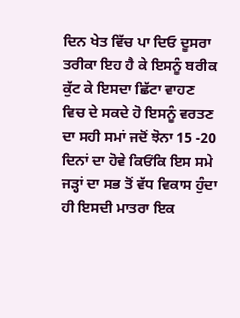ਦਿਨ ਖੇਤ ਵਿੱਚ ਪਾ ਦਿਓ ਦੂਸਰਾ ਤਰੀਕਾ ਇਹ ਹੈ ਕੇ ਇਸਨੂੰ ਬਰੀਕ ਕੁੱਟ ਕੇ ਇਸਦਾ ਛਿੱਟਾ ਵਾਹਣ ਵਿਚ ਦੇ ਸਕਦੇ ਹੋ ਇਸਨੂੰ ਵਰਤਣ ਦਾ ਸਹੀ ਸਮਾਂ ਜਦੋਂ ਝੋਨਾ 15 -20 ਦਿਨਾਂ ਦਾ ਹੋਵੇ ਕਿਓਂਕਿ ਇਸ ਸਮੇ ਜੜ੍ਹਾਂ ਦਾ ਸਭ ਤੋਂ ਵੱਧ ਵਿਕਾਸ ਹੁੰਦਾ ਹੀ ਇਸਦੀ ਮਾਤਰਾ ਇਕ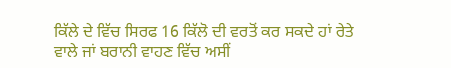ਕਿੱਲੇ ਦੇ ਵਿੱਚ ਸਿਰਫ 16 ਕਿੱਲੋ ਦੀ ਵਰਤੋਂ ਕਰ ਸਕਦੇ ਹਾਂ ਰੇਤੇ ਵਾਲੇ ਜਾਂ ਬਰਾਨੀ ਵਾਹਣ ਵਿੱਚ ਅਸੀਂ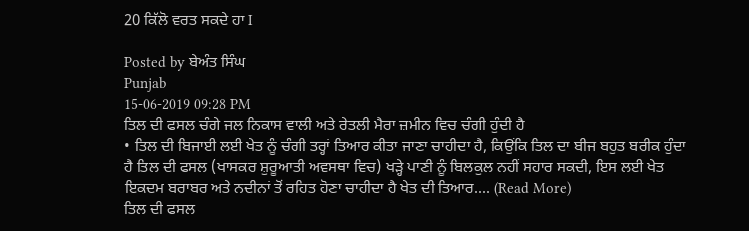20 ਕਿੱਲੋ ਵਰਤ ਸਕਦੇ ਹਾ I

Posted by ਬੇਅੰਤ ਸਿੰਘ
Punjab
15-06-2019 09:28 PM
ਤਿਲ ਦੀ ਫਸਲ ਚੰਗੇ ਜਲ ਨਿਕਾਸ ਵਾਲੀ ਅਤੇ ਰੇਤਲੀ ਮੈਰਾ ਜ਼ਮੀਨ ਵਿਚ ਚੰਗੀ ਹੁੰਦੀ ਹੈ
• ਤਿਲ ਦੀ ਬਿਜਾਈ ਲਈ ਖੇਤ ਨੂੰ ਚੰਗੀ ਤਰ੍ਹਾਂ ਤਿਆਰ ਕੀਤਾ ਜਾਣਾ ਚਾਹੀਦਾ ਹੈ, ਕਿਉਂਕਿ ਤਿਲ ਦਾ ਬੀਜ ਬਹੁਤ ਬਰੀਕ ਹੁੰਦਾ ਹੈ ਤਿਲ ਦੀ ਫਸਲ (ਖਾਸਕਰ ਸ਼ੁਰੂਆਤੀ ਅਵਸਥਾ ਵਿਚ) ਖੜ੍ਹੇ ਪਾਣੀ ਨੂੰ ਬਿਲਕੁਲ ਨਹੀਂ ਸਹਾਰ ਸਕਦੀ, ਇਸ ਲਈ ਖੇਤ ਇਕਦਮ ਬਰਾਬਰ ਅਤੇ ਨਦੀਨਾਂ ਤੋਂ ਰਹਿਤ ਹੋਣਾ ਚਾਹੀਦਾ ਹੈ ਖੇਤ ਦੀ ਤਿਆਰ.... (Read More)
ਤਿਲ ਦੀ ਫਸਲ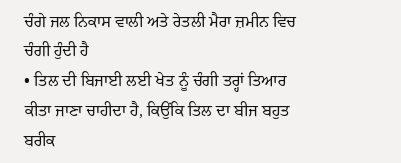ਚੰਗੇ ਜਲ ਨਿਕਾਸ ਵਾਲੀ ਅਤੇ ਰੇਤਲੀ ਮੈਰਾ ਜ਼ਮੀਨ ਵਿਚ ਚੰਗੀ ਹੁੰਦੀ ਹੈ
• ਤਿਲ ਦੀ ਬਿਜਾਈ ਲਈ ਖੇਤ ਨੂੰ ਚੰਗੀ ਤਰ੍ਹਾਂ ਤਿਆਰ ਕੀਤਾ ਜਾਣਾ ਚਾਹੀਦਾ ਹੈ, ਕਿਉਂਕਿ ਤਿਲ ਦਾ ਬੀਜ ਬਹੁਤ ਬਰੀਕ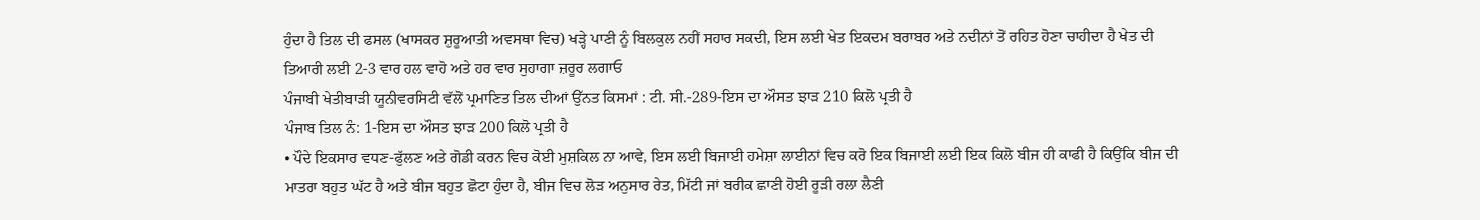ਹੁੰਦਾ ਹੈ ਤਿਲ ਦੀ ਫਸਲ (ਖਾਸਕਰ ਸ਼ੁਰੂਆਤੀ ਅਵਸਥਾ ਵਿਚ) ਖੜ੍ਹੇ ਪਾਣੀ ਨੂੰ ਬਿਲਕੁਲ ਨਹੀਂ ਸਹਾਰ ਸਕਦੀ, ਇਸ ਲਈ ਖੇਤ ਇਕਦਮ ਬਰਾਬਰ ਅਤੇ ਨਦੀਨਾਂ ਤੋਂ ਰਹਿਤ ਹੋਣਾ ਚਾਹੀਦਾ ਹੈ ਖੇਤ ਦੀ ਤਿਆਰੀ ਲਈ 2-3 ਵਾਰ ਹਲ ਵਾਹੋ ਅਤੇ ਹਰ ਵਾਰ ਸੁਹਾਗਾ ਜ਼ਰੂਰ ਲਗਾਓ
ਪੰਜਾਬੀ ਖੇਤੀਬਾੜੀ ਯੂਨੀਵਰਸਿਟੀ ਵੱਲੋਂ ਪ੍ਰਮਾਣਿਤ ਤਿਲ ਦੀਆਂ ਉੱਨਤ ਕਿਸਮਾਂ : ਟੀ. ਸੀ.-289-ਇਸ ਦਾ ਔਸਤ ਝਾੜ 210 ਕਿਲੋ ਪ੍ਰਤੀ ਹੈ
ਪੰਜਾਬ ਤਿਲ ਨੰ: 1-ਇਸ ਦਾ ਔਸਤ ਝਾੜ 200 ਕਿਲੋ ਪ੍ਰਤੀ ਹੈ
• ਪੌਦੇ ਇਕਸਾਰ ਵਧਣ-ਫੁੱਲਣ ਅਤੇ ਗੋਡੀ ਕਰਨ ਵਿਚ ਕੋਈ ਮੁਸ਼ਕਿਲ ਨਾ ਆਵੇ, ਇਸ ਲਈ ਬਿਜਾਈ ਹਮੇਸ਼ਾ ਲਾਈਨਾਂ ਵਿਚ ਕਰੋ ਇਕ ਬਿਜਾਈ ਲਈ ਇਕ ਕਿਲੋ ਬੀਜ ਹੀ ਕਾਫੀ ਹੈ ਕਿਉਂਕਿ ਬੀਜ ਦੀ ਮਾਤਰਾ ਬਹੁਤ ਘੱਟ ਹੈ ਅਤੇ ਬੀਜ ਬਹੁਤ ਛੋਟਾ ਹੁੰਦਾ ਹੈ, ਬੀਜ ਵਿਚ ਲੋੜ ਅਨੁਸਾਰ ਰੇਤ, ਮਿੱਟੀ ਜਾਂ ਬਰੀਕ ਛਾਣੀ ਹੋਈ ਰੂੜੀ ਰਲਾ ਲੈਣੀ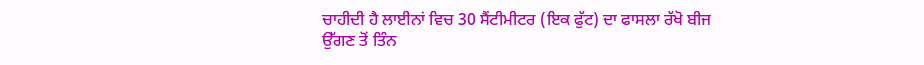ਚਾਹੀਦੀ ਹੈ ਲਾਈਨਾਂ ਵਿਚ 30 ਸੈਂਟੀਮੀਟਰ (ਇਕ ਫੁੱਟ) ਦਾ ਫਾਸਲਾ ਰੱਖੋ ਬੀਜ ਉੱਗਣ ਤੋਂ ਤਿੰਨ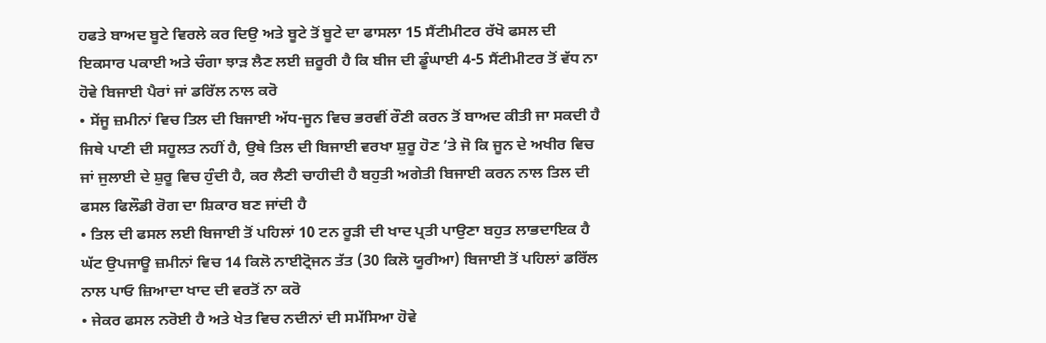ਹਫਤੇ ਬਾਅਦ ਬੂਟੇ ਵਿਰਲੇ ਕਰ ਦਿਉ ਅਤੇ ਬੂਟੇ ਤੋਂ ਬੂਟੇ ਦਾ ਫਾਸਲਾ 15 ਸੈਂਟੀਮੀਟਰ ਰੱਖੋ ਫਸਲ ਦੀ ਇਕਸਾਰ ਪਕਾਈ ਅਤੇ ਚੰਗਾ ਝਾੜ ਲੈਣ ਲਈ ਜ਼ਰੂਰੀ ਹੈ ਕਿ ਬੀਜ ਦੀ ਡੂੰਘਾਈ 4-5 ਸੈਂਟੀਮੀਟਰ ਤੋਂ ਵੱਧ ਨਾ ਹੋਵੇ ਬਿਜਾਈ ਪੈਰਾਂ ਜਾਂ ਡਰਿੱਲ ਨਾਲ ਕਰੋ
• ਸੇਂਜੂ ਜ਼ਮੀਨਾਂ ਵਿਚ ਤਿਲ ਦੀ ਬਿਜਾਈ ਅੱਧ-ਜੂਨ ਵਿਚ ਭਰਵੀਂ ਰੌਣੀ ਕਰਨ ਤੋਂ ਬਾਅਦ ਕੀਤੀ ਜਾ ਸਕਦੀ ਹੈ ਜਿਥੇ ਪਾਣੀ ਦੀ ਸਹੂਲਤ ਨਹੀਂ ਹੈ, ਉਥੇ ਤਿਲ ਦੀ ਬਿਜਾਈ ਵਰਖਾ ਸ਼ੁਰੂ ਹੋਣ ’ਤੇ ਜੋ ਕਿ ਜੂਨ ਦੇ ਅਖੀਰ ਵਿਚ ਜਾਂ ਜੁਲਾਈ ਦੇ ਸ਼ੁਰੂ ਵਿਚ ਹੁੰਦੀ ਹੈ, ਕਰ ਲੈਣੀ ਚਾਹੀਦੀ ਹੈ ਬਹੁਤੀ ਅਗੇਤੀ ਬਿਜਾਈ ਕਰਨ ਨਾਲ ਤਿਲ ਦੀ ਫਸਲ ਫਿਲੌਡੀ ਰੋਗ ਦਾ ਸ਼ਿਕਾਰ ਬਣ ਜਾਂਦੀ ਹੈ
• ਤਿਲ ਦੀ ਫਸਲ ਲਈ ਬਿਜਾਈ ਤੋਂ ਪਹਿਲਾਂ 10 ਟਨ ਰੂੜੀ ਦੀ ਖਾਦ ਪ੍ਰਤੀ ਪਾਉਣਾ ਬਹੁਤ ਲਾਭਦਾਇਕ ਹੈ ਘੱਟ ਉਪਜਾਊ ਜ਼ਮੀਨਾਂ ਵਿਚ 14 ਕਿਲੋ ਨਾਈਟ੍ਰੋਜਨ ਤੱਤ (30 ਕਿਲੋ ਯੂਰੀਆ) ਬਿਜਾਈ ਤੋਂ ਪਹਿਲਾਂ ਡਰਿੱਲ ਨਾਲ ਪਾਓ ਜ਼ਿਆਦਾ ਖਾਦ ਦੀ ਵਰਤੋਂ ਨਾ ਕਰੋ
• ਜੇਕਰ ਫਸਲ ਨਰੋਈ ਹੈ ਅਤੇ ਖੇਤ ਵਿਚ ਨਦੀਨਾਂ ਦੀ ਸਮੱਸਿਆ ਹੋਵੇ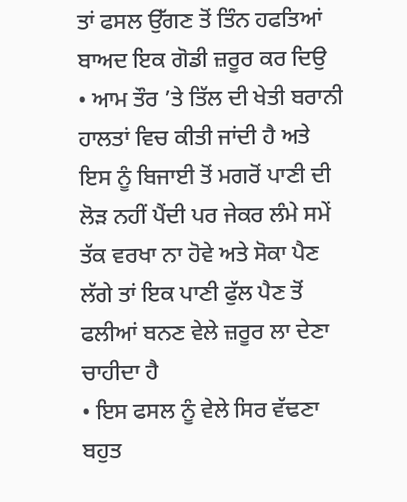ਤਾਂ ਫਸਲ ਉੱਗਣ ਤੋਂ ਤਿੰਨ ਹਫਤਿਆਂ ਬਾਅਦ ਇਕ ਗੋਡੀ ਜ਼ਰੂਰ ਕਰ ਦਿਉ
• ਆਮ ਤੌਰ ’ਤੇ ਤਿੱਲ ਦੀ ਖੇਤੀ ਬਰਾਨੀ ਹਾਲਤਾਂ ਵਿਚ ਕੀਤੀ ਜਾਂਦੀ ਹੈ ਅਤੇ ਇਸ ਨੂੰ ਬਿਜਾਈ ਤੋਂ ਮਗਰੋਂ ਪਾਣੀ ਦੀ ਲੋੜ ਨਹੀਂ ਪੈਂਦੀ ਪਰ ਜੇਕਰ ਲੰਮੇ ਸਮੇਂ ਤੱਕ ਵਰਖਾ ਨਾ ਹੋਵੇ ਅਤੇ ਸੋਕਾ ਪੈਣ ਲੱਗੇ ਤਾਂ ਇਕ ਪਾਣੀ ਫੁੱਲ ਪੈਣ ਤੋਂ ਫਲੀਆਂ ਬਨਣ ਵੇਲੇ ਜ਼ਰੂਰ ਲਾ ਦੇਣਾ ਚਾਹੀਦਾ ਹੈ
• ਇਸ ਫਸਲ ਨੂੰ ਵੇਲੇ ਸਿਰ ਵੱਢਣਾ ਬਹੁਤ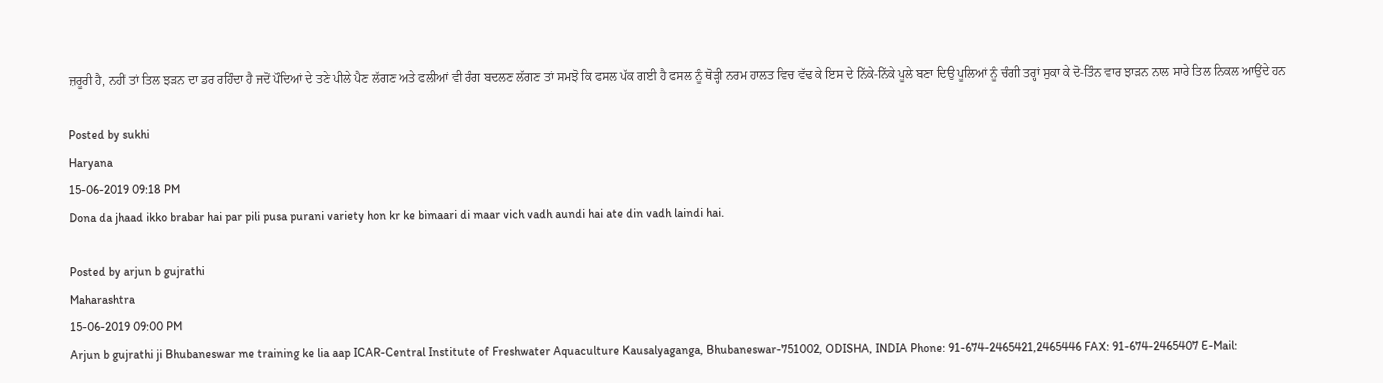ਜ਼ਰੂਰੀ ਹੈ, ਨਹੀਂ ਤਾਂ ਤਿਲ ਝੜਨ ਦਾ ਡਰ ਰਹਿੰਦਾ ਹੈ ਜਦੋਂ ਪੌਦਿਆਂ ਦੇ ਤਣੇ ਪੀਲੇ ਪੈਣ ਲੱਗਣ ਅਤੇ ਫਲੀਆਂ ਵੀ ਰੰਗ ਬਦਲਣ ਲੱਗਣ ਤਾਂ ਸਮਝੋ ਕਿ ਫਸਲ ਪੱਕ ਗਈ ਹੈ ਫਸਲ ਨੂੰ ਥੋੜ੍ਹੀ ਨਰਮ ਹਾਲਤ ਵਿਚ ਵੱਢ ਕੇ ਇਸ ਦੇ ਨਿੱਕੇ-ਨਿੱਕੇ ਪੂਲੇ ਬਣਾ ਦਿਉ ਪੂਲਿਆਂ ਨੂੰ ਚੰਗੀ ਤਰ੍ਹਾਂ ਸੁਕਾ ਕੇ ਦੋ-ਤਿੰਨ ਵਾਰ ਝਾੜਨ ਨਾਲ ਸਾਰੇ ਤਿਲ ਨਿਕਲ ਆਉਂਦੇ ਹਨ

Posted by sukhi
Haryana
15-06-2019 09:18 PM
Dona da jhaad ikko brabar hai par pili pusa purani variety hon kr ke bimaari di maar vich vadh aundi hai ate din vadh laindi hai.

Posted by arjun b gujrathi
Maharashtra
15-06-2019 09:00 PM
Arjun b gujrathi ji Bhubaneswar me training ke lia aap ICAR-Central Institute of Freshwater Aquaculture Kausalyaganga, Bhubaneswar-751002, ODISHA, INDIA Phone: 91-674-2465421,2465446 FAX: 91-674-2465407 E-Mail: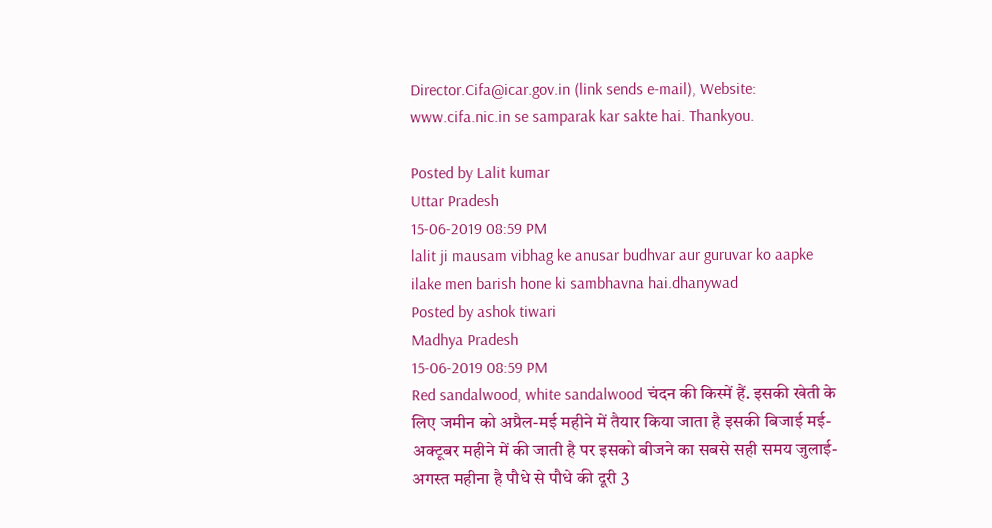Director.Cifa@icar.gov.in (link sends e-mail), Website: www.cifa.nic.in se samparak kar sakte hai. Thankyou.

Posted by Lalit kumar
Uttar Pradesh
15-06-2019 08:59 PM
lalit ji mausam vibhag ke anusar budhvar aur guruvar ko aapke ilake men barish hone ki sambhavna hai.dhanywad
Posted by ashok tiwari
Madhya Pradesh
15-06-2019 08:59 PM
Red sandalwood, white sandalwood चंदन की किस्में हैं. इसकी खेती के लिए जमीन को अप्रैल-मई महीने में तैयार किया जाता है इसकी बिजाई मई-अक्टूबर महीने में की जाती है पर इसको बीजने का सबसे सही समय जुलाई-अगस्त महीना है पौधे से पौधे की दूरी 3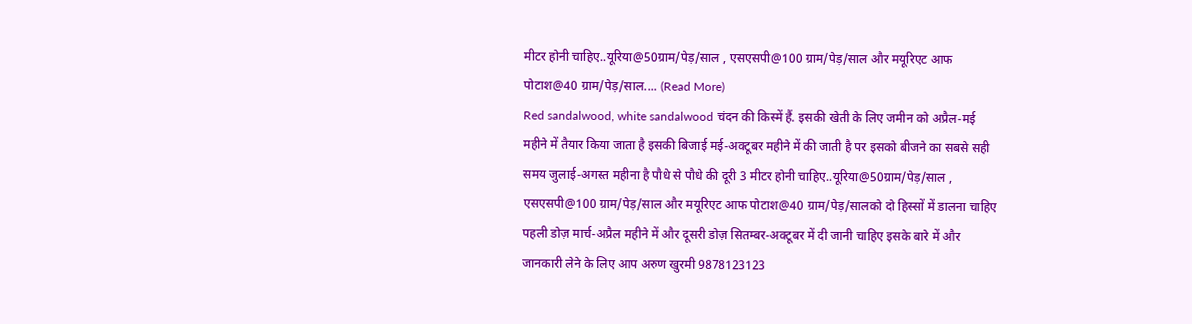मीटर होनी चाहिए..यूरिया@50ग्राम/पेड़/साल , एसएसपी@100 ग्राम/पेड़/साल और मयूरिएट आफ पोटाश@40 ग्राम/पेड़/साल.... (Read More)
Red sandalwood, white sandalwood चंदन की किस्में हैं. इसकी खेती के लिए जमीन को अप्रैल-मई महीने में तैयार किया जाता है इसकी बिजाई मई-अक्टूबर महीने में की जाती है पर इसको बीजने का सबसे सही समय जुलाई-अगस्त महीना है पौधे से पौधे की दूरी 3 मीटर होनी चाहिए..यूरिया@50ग्राम/पेड़/साल , एसएसपी@100 ग्राम/पेड़/साल और मयूरिएट आफ पोटाश@40 ग्राम/पेड़/सालको दो हिस्सों में डालना चाहिए पहली डोज़ मार्च-अप्रैल महीने में और दूसरी डोज़ सितम्बर-अक्टूबर में दी जानी चाहिए इसके बारे में और जानकारी लेने के लिए आप अरुण खुरमी 9878123123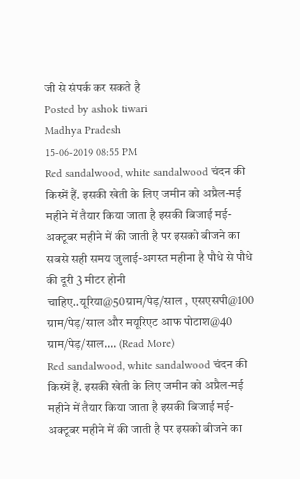जी से संपर्क कर सकते है
Posted by ashok tiwari
Madhya Pradesh
15-06-2019 08:55 PM
Red sandalwood, white sandalwood चंदन की किस्में हैं. इसकी खेती के लिए जमीन को अप्रैल-मई महीने में तैयार किया जाता है इसकी बिजाई मई-अक्टूबर महीने में की जाती है पर इसको बीजने का सबसे सही समय जुलाई-अगस्त महीना है पौधे से पौधे की दूरी 3 मीटर होनी चाहिए..यूरिया@50ग्राम/पेड़/साल , एसएसपी@100 ग्राम/पेड़/साल और मयूरिएट आफ पोटाश@40 ग्राम/पेड़/साल.... (Read More)
Red sandalwood, white sandalwood चंदन की किस्में हैं. इसकी खेती के लिए जमीन को अप्रैल-मई महीने में तैयार किया जाता है इसकी बिजाई मई-अक्टूबर महीने में की जाती है पर इसको बीजने का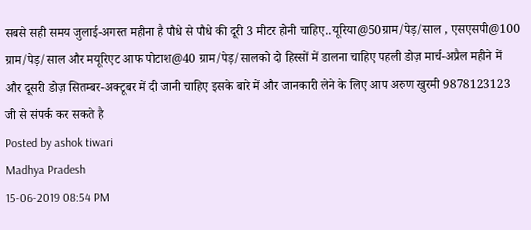सबसे सही समय जुलाई-अगस्त महीना है पौधे से पौधे की दूरी 3 मीटर होनी चाहिए..यूरिया@50ग्राम/पेड़/साल , एसएसपी@100 ग्राम/पेड़/साल और मयूरिएट आफ पोटाश@40 ग्राम/पेड़/सालको दो हिस्सों में डालना चाहिए पहली डोज़ मार्च-अप्रैल महीने में और दूसरी डोज़ सितम्बर-अक्टूबर में दी जानी चाहिए इसके बारे में और जानकारी लेने के लिए आप अरुण खुरमी 9878123123 जी से संपर्क कर सकते है
Posted by ashok tiwari
Madhya Pradesh
15-06-2019 08:54 PM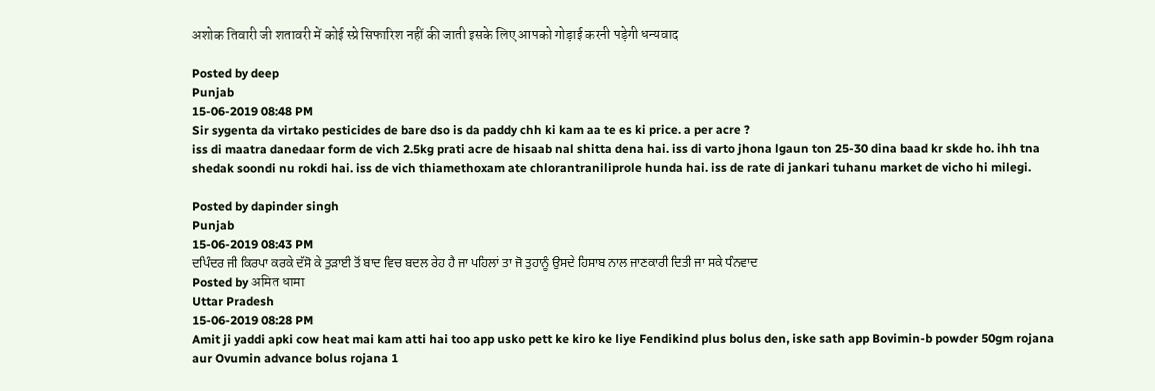अशोक तिवारी जी शतावरी में कोई स्प्रे सिफारिश नहीं की जाती इसके लिए आपको गोड़ाई करनी पड़ेगी धन्यवाद

Posted by deep
Punjab
15-06-2019 08:48 PM
Sir sygenta da virtako pesticides de bare dso is da paddy chh ki kam aa te es ki price. a per acre ?
iss di maatra danedaar form de vich 2.5kg prati acre de hisaab nal shitta dena hai. iss di varto jhona lgaun ton 25-30 dina baad kr skde ho. ihh tna shedak soondi nu rokdi hai. iss de vich thiamethoxam ate chlorantraniliprole hunda hai. iss de rate di jankari tuhanu market de vicho hi milegi.

Posted by dapinder singh
Punjab
15-06-2019 08:43 PM
ਦਪਿੰਦਰ ਜੀ ਕਿਰਪਾ ਕਰਕੇ ਦੱਸੋ ਕੇ ਤੁੜਾਈ ਤੋਂ ਬਾਦ ਵਿਚ ਬਦਲ ਰੇਹ ਹੈ ਜਾ ਪਹਿਲਾਂ ਤਾ ਜੋ ਤੁਹਾਨੂੰ ਉਸਦੇ ਹਿਸਾਬ ਨਾਲ ਜਾਣਕਾਰੀ ਦਿਤੀ ਜਾ ਸਕੇ ਧੰਨਵਾਦ
Posted by अमित धामा
Uttar Pradesh
15-06-2019 08:28 PM
Amit ji yaddi apki cow heat mai kam atti hai too app usko pett ke kiro ke liye Fendikind plus bolus den, iske sath app Bovimin-b powder 50gm rojana aur Ovumin advance bolus rojana 1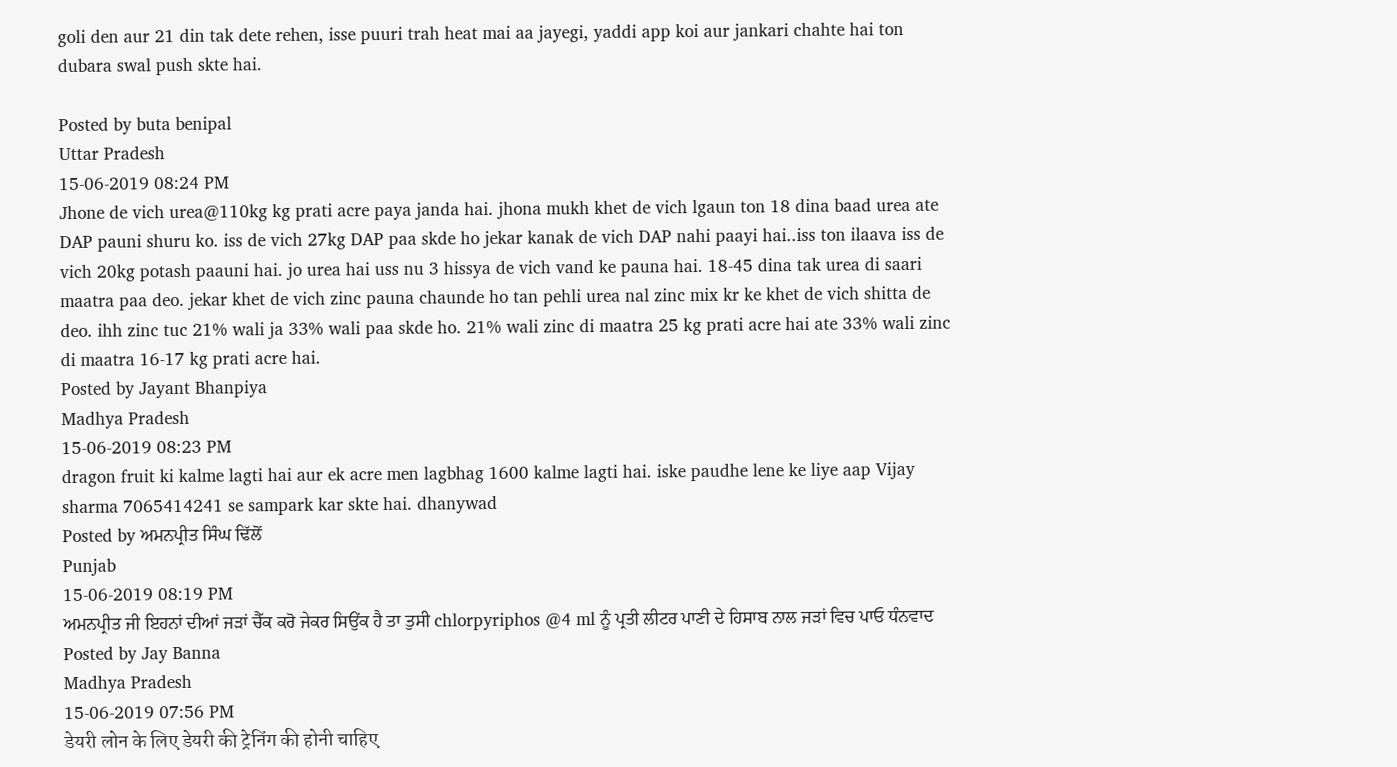goli den aur 21 din tak dete rehen, isse puuri trah heat mai aa jayegi, yaddi app koi aur jankari chahte hai ton dubara swal push skte hai.

Posted by buta benipal
Uttar Pradesh
15-06-2019 08:24 PM
Jhone de vich urea@110kg kg prati acre paya janda hai. jhona mukh khet de vich lgaun ton 18 dina baad urea ate DAP pauni shuru ko. iss de vich 27kg DAP paa skde ho jekar kanak de vich DAP nahi paayi hai..iss ton ilaava iss de vich 20kg potash paauni hai. jo urea hai uss nu 3 hissya de vich vand ke pauna hai. 18-45 dina tak urea di saari maatra paa deo. jekar khet de vich zinc pauna chaunde ho tan pehli urea nal zinc mix kr ke khet de vich shitta de deo. ihh zinc tuc 21% wali ja 33% wali paa skde ho. 21% wali zinc di maatra 25 kg prati acre hai ate 33% wali zinc di maatra 16-17 kg prati acre hai.
Posted by Jayant Bhanpiya
Madhya Pradesh
15-06-2019 08:23 PM
dragon fruit ki kalme lagti hai aur ek acre men lagbhag 1600 kalme lagti hai. iske paudhe lene ke liye aap Vijay sharma 7065414241 se sampark kar skte hai. dhanywad
Posted by ਅਮਨਪ੍ਰੀਤ ਸਿੰਘ ਢਿੱਲੋਂ
Punjab
15-06-2019 08:19 PM
ਅਮਨਪ੍ਰੀਤ ਜੀ ਇਹਨਾਂ ਦੀਆਂ ਜੜਾਂ ਚੈੱਕ ਕਰੋ ਜੇਕਰ ਸਿਉਂਕ ਹੈ ਤਾ ਤੁਸੀ chlorpyriphos @4 ml ਨੂੰ ਪ੍ਰਤੀ ਲੀਟਰ ਪਾਣੀ ਦੇ ਹਿਸਾਬ ਨਾਲ ਜੜਾਂ ਵਿਚ ਪਾਓ ਧੰਨਵਾਦ
Posted by Jay Banna
Madhya Pradesh
15-06-2019 07:56 PM
डेयरी लोन के लिए डेयरी की ट्रेनिंग की होनी चाहिए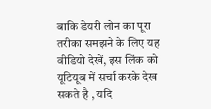बाकि डेयरी लोन का पूरा तरीका समझने के लिए यह वीडियो देखें, इस लिंक को यूटियूब में सर्चा करके देख सकते है , यदि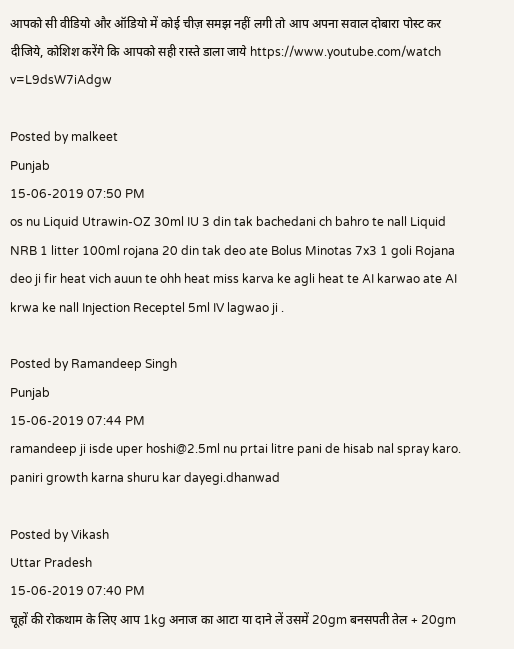आपको सी वीडियो और ऑडियो में कोई चीज़ समझ नहीं लगी तो आप अपना सवाल दोबारा पोस्ट कर दीजिये, कोशिश करेंगे कि आपको सही रास्ते डाला जाये https://www.youtube.com/watch v=L9dsW7iAdgw

Posted by malkeet
Punjab
15-06-2019 07:50 PM
os nu Liquid Utrawin-OZ 30ml IU 3 din tak bachedani ch bahro te nall Liquid NRB 1 litter 100ml rojana 20 din tak deo ate Bolus Minotas 7x3 1 goli Rojana deo ji fir heat vich auun te ohh heat miss karva ke agli heat te AI karwao ate AI krwa ke nall Injection Receptel 5ml IV lagwao ji .

Posted by Ramandeep Singh
Punjab
15-06-2019 07:44 PM
ramandeep ji isde uper hoshi@2.5ml nu prtai litre pani de hisab nal spray karo. paniri growth karna shuru kar dayegi.dhanwad

Posted by Vikash
Uttar Pradesh
15-06-2019 07:40 PM
चूहों की रोकथाम के लिए आप 1kg अनाज का आटा या दाने लें उसमें 20gm बनसपती तेल + 20gm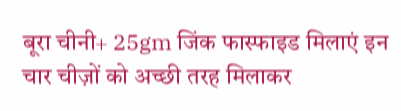बूरा चीनी+ 25gm जिंक फास्फाइड मिलाएं इन चार चीज़ों को अच्छी तरह मिलाकर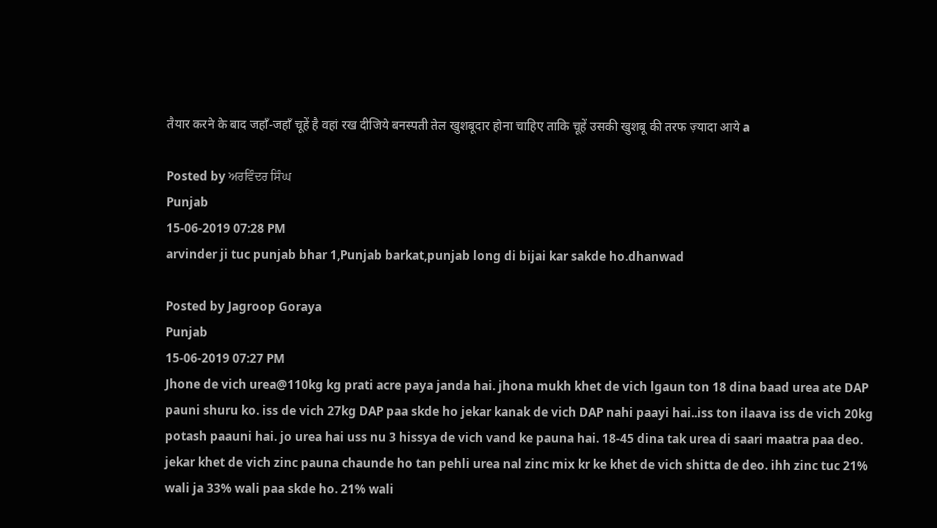तैयार करने के बाद जहाँ-जहाँ चूहें है वहां रख दीजिये बनस्पती तेल खुशबूदार होना चाहिए ताकि चूहें उसकी खुशबू की तरफ ज़्यादा आये a

Posted by ਅਰਵਿੰਦਰ ਸਿੰਘ
Punjab
15-06-2019 07:28 PM
arvinder ji tuc punjab bhar 1,Punjab barkat,punjab long di bijai kar sakde ho.dhanwad

Posted by Jagroop Goraya
Punjab
15-06-2019 07:27 PM
Jhone de vich urea@110kg kg prati acre paya janda hai. jhona mukh khet de vich lgaun ton 18 dina baad urea ate DAP pauni shuru ko. iss de vich 27kg DAP paa skde ho jekar kanak de vich DAP nahi paayi hai..iss ton ilaava iss de vich 20kg potash paauni hai. jo urea hai uss nu 3 hissya de vich vand ke pauna hai. 18-45 dina tak urea di saari maatra paa deo. jekar khet de vich zinc pauna chaunde ho tan pehli urea nal zinc mix kr ke khet de vich shitta de deo. ihh zinc tuc 21% wali ja 33% wali paa skde ho. 21% wali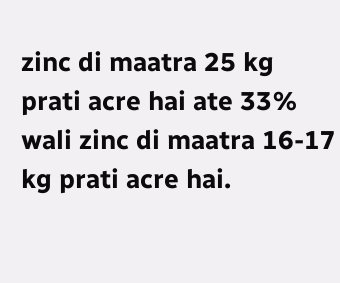zinc di maatra 25 kg prati acre hai ate 33% wali zinc di maatra 16-17 kg prati acre hai.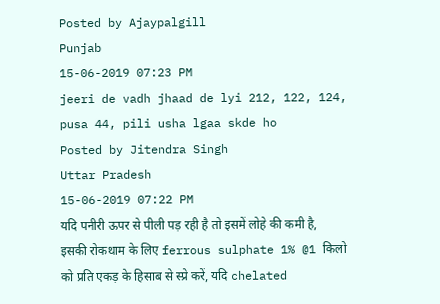Posted by Ajaypalgill
Punjab
15-06-2019 07:23 PM
jeeri de vadh jhaad de lyi 212, 122, 124, pusa 44, pili usha lgaa skde ho
Posted by Jitendra Singh
Uttar Pradesh
15-06-2019 07:22 PM
यदि पनीरी ऊपर से पीली पड़ रही है तो इसमें लोहे की कमी है, इसकी रोकथाम के लिए ferrous sulphate 1% @1 किलो को प्रति एकड़ के हिसाब से स्प्रे करें, यदि chelated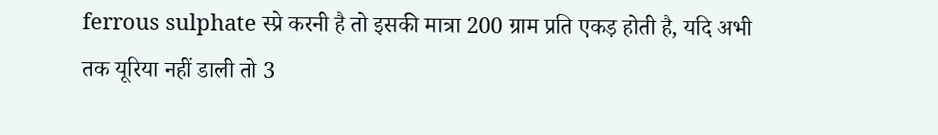ferrous sulphate स्प्रे करनी है तो इसकी मात्रा 200 ग्राम प्रति एकड़ होती है, यदि अभी तक यूरिया नहीं डाली तो 3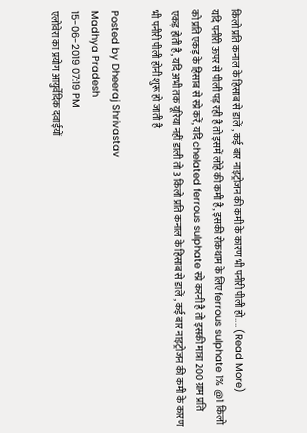किलो प्रति कनाल के हिसाब से डालें , कई बार नाइट्रोजन की कमी के कारण भी पनीरी पीली हो.... (Read More)
यदि पनीरी ऊपर से पीली पड़ रही है तो इसमें लोहे की कमी है, इसकी रोकथाम के लिए ferrous sulphate 1% @1 किलो को प्रति एकड़ के हिसाब से स्प्रे करें, यदि chelated ferrous sulphate स्प्रे करनी है तो इसकी मात्रा 200 ग्राम प्रति एकड़ होती है, यदि अभी तक यूरिया नहीं डाली तो 3 किलो प्रति कनाल के हिसाब से डालें , कई बार नाइट्रोजन की कमी के कारण भी पनीरी पीली होनी शुरू हो जाती है

Posted by Dheeraj Shrivastav
Madhya Pradesh
15-06-2019 07:19 PM
एलोवेरा का प्रयोग आयुर्वेदिक दवाईयों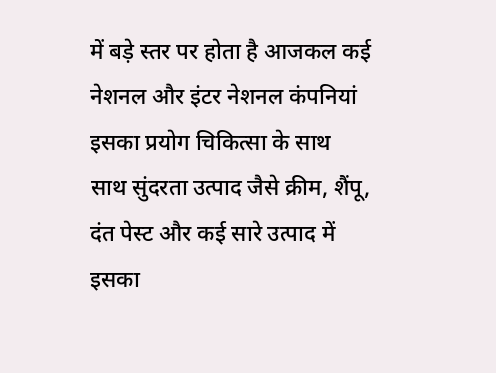में बड़े स्तर पर होता है आजकल कई नेशनल और इंटर नेशनल कंपनियां इसका प्रयोग चिकित्सा के साथ साथ सुंदरता उत्पाद जैसे क्रीम, शैंपू, दंत पेस्ट और कई सारे उत्पाद में इसका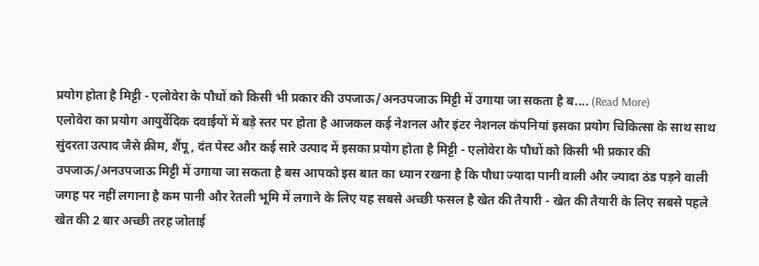प्रयोग होता है मिट्टी - एलोवेरा के पौधों को किसी भी प्रकार की उपजाऊ/अनउपजाऊ मिट्टी में उगाया जा सकता है ब.... (Read More)
एलोवेरा का प्रयोग आयुर्वेदिक दवाईयों में बड़े स्तर पर होता है आजकल कई नेशनल और इंटर नेशनल कंपनियां इसका प्रयोग चिकित्सा के साथ साथ सुंदरता उत्पाद जैसे क्रीम, शैंपू, दंत पेस्ट और कई सारे उत्पाद में इसका प्रयोग होता है मिट्टी - एलोवेरा के पौधों को किसी भी प्रकार की उपजाऊ/अनउपजाऊ मिट्टी में उगाया जा सकता है बस आपको इस बात का ध्यान रखना है कि पौधा ज्यादा पानी वाली और ज्यादा ठंड पड़ने वाली जगह पर नहीं लगाना है कम पानी और रेतली भूमि में लगाने के लिए यह सबसे अच्छी फसल है खेत की तैयारी - खेत की तैयारी के लिए सबसे पहले खेत की 2 बार अच्छी तरह जोताई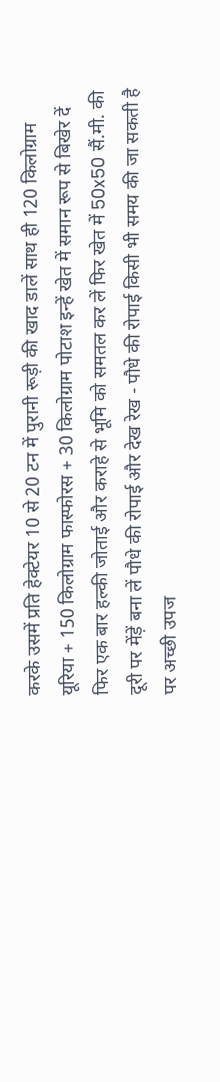करके उसमें प्रति हेक्टेयर 10 से 20 टन में पुरानी रूड़ी की खाद डालें साथ ही 120 किलोग्राम यूरिया + 150 किलोग्राम फास्फोरस + 30 किलोग्राम पोटाश इन्हें खेत में समान रूप से बिखेर दें फिर एक बार हल्की जोताई और कराहे से भूमि को समतल कर लें फिर खेत में 50x50 सैं.मी. की दूरी पर मेंड़ें बना लें पौधे की रोपाई और देख रेख - पौधे की रोपाई किसी भी समय की जा सकती है पर अच्छी उपज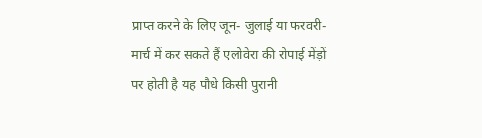प्राप्त करने के लिए जून- जुलाई या फरवरी- मार्च में कर सकते हैं एलोवेरा की रोपाई मेंड़ों पर होती है यह पौधे किसी पुरानी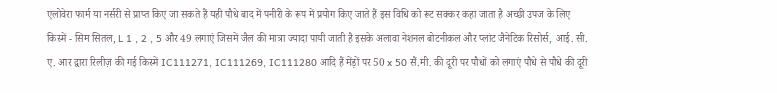एलोवेरा फार्म या नर्सरी से प्राप्त किए जा सकते हैं यही पौधे बाद में पनीरी के रूप में प्रयोग किए जाते हैं इस विधि को रूट सक्कर कहा जाता है अच्छी उपज के लिए किस्में - सिम सितल, L 1 , 2 , 5 और 49 लगाएं जिसमें जैल की मात्रा ज्यादा पायी जाती है इसके अलावा नेशनल बोटनीकल और प्लांट जैनेटिक रिसोर्स, आई. सी. ए. आर द्वारा रिलीज़ की गई किस्में IC111271, IC111269, IC111280 आदि हैं मेंड़ों पर 50 x 50 सैं.मी. की दूरी पर पौधों को लगाएं पौधे से पौधे की दूरी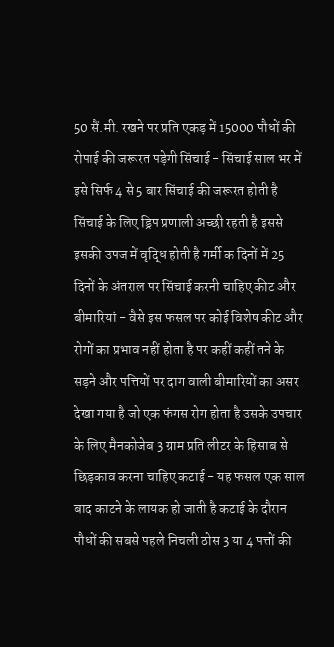50 सैं.मी. रखने पर प्रति एकड़ में 15000 पौधों की रोपाई की जरूरत पड़ेगी सिंचाई - सिंचाई साल भर में इसे सिर्फ 4 से 5 बार सिंचाई की जरूरत होती है सिंचाई के लिए ड्रिप प्रणाली अच्छी रहती है इससे इसकी उपज में वृद्धि होती है गर्मी क दिनों में 25 दिनों के अंतराल पर सिंचाई करनी चाहिए कीट और बीमारियां - वैसे इस फसल पर कोई विशेष कीट और रोगों का प्रभाव नहीं होता है पर कहीं कहीं तने के सड़ने और पत्तियों पर दाग वाली बीमारियों का असर देखा गया है जो एक फंगस रोग होता है उसके उपचार के लिए मैनकोजेब 3 ग्राम प्रति लीटर के हिसाब से छिड़काव करना चाहिए कटाई - यह फसल एक साल बाद काटने के लायक हो जाती है कटाई के दौरान पौधों की सबसे पहले निचली ठोस 3 या 4 पत्तों की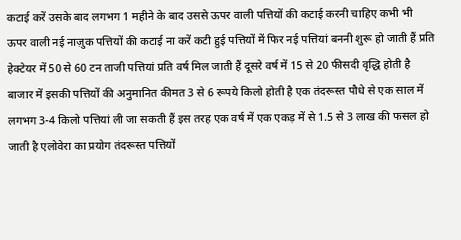कटाई करें उसके बाद लगभग 1 महीने के बाद उससे ऊपर वाली पत्तियों की कटाई करनी चाहिए कभी भी ऊपर वाली नई नाज़ुक पत्तियों की कटाई ना करें कटी हुई पत्तियों में फिर नई पत्तियां बननी शुरू हो जाती हैं प्रति हेक्टेयर में 50 से 60 टन ताजी पत्तियां प्रति वर्ष मिल जाती हैं दूसरे वर्ष में 15 से 20 फीसदी वृद्धि होती है बाजार में इसकी पत्तियों की अनुमानित कीमत 3 से 6 रूपये किलो होती है एक तंदरूस्त पौधे से एक साल में लगभग 3-4 किलो पत्तियां ली जा सकती हैं इस तरह एक वर्ष में एक एकड़ में से 1.5 से 3 लाख की फसल हो जाती है एलोवेरा का प्रयोग तंदरूस्त पत्तियों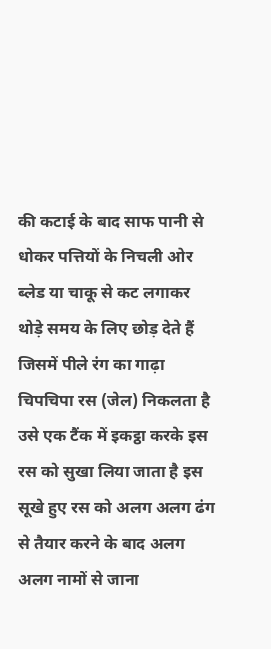की कटाई के बाद साफ पानी से धोकर पत्तियों के निचली ओर ब्लेड या चाकू से कट लगाकर थोड़े समय के लिए छोड़ देते हैं जिसमें पीले रंग का गाढ़ा चिपचिपा रस (जेल) निकलता है उसे एक टैंक में इकट्ठा करके इस रस को सुखा लिया जाता है इस सूखे हुए रस को अलग अलग ढंग से तैयार करने के बाद अलग अलग नामों से जाना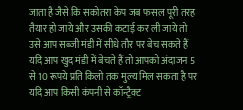जाता है जैसे कि सकोतरा केप जब फसल पूरी तरह तैयार हो जाये और उसकी कटाई कर ली जाये तो उसे आप सब्जी मंडी में सीधे तौर पर बेच सकते हैं यदि आप खुद मंडी में बेचते हैं तो आपको अंदाजन 5 से 10 रूपये प्रति किलो तक मुल्य मिल सकता है पर यदि आप किसी कंपनी से कॉन्ट्रैक्ट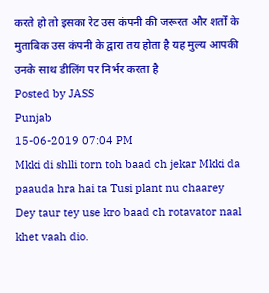करते हो तो इसका रेट उस कंपनी की जरूरत और शर्तों के मुताबिक उस कंपनी के द्वारा तय होता है यह मुल्य आपकी उनके साथ डीलिंग पर निर्भर करता है
Posted by JASS
Punjab
15-06-2019 07:04 PM
Mkki di shlli torn toh baad ch jekar Mkki da paauda hra hai ta Tusi plant nu chaarey Dey taur tey use kro baad ch rotavator naal khet vaah dio.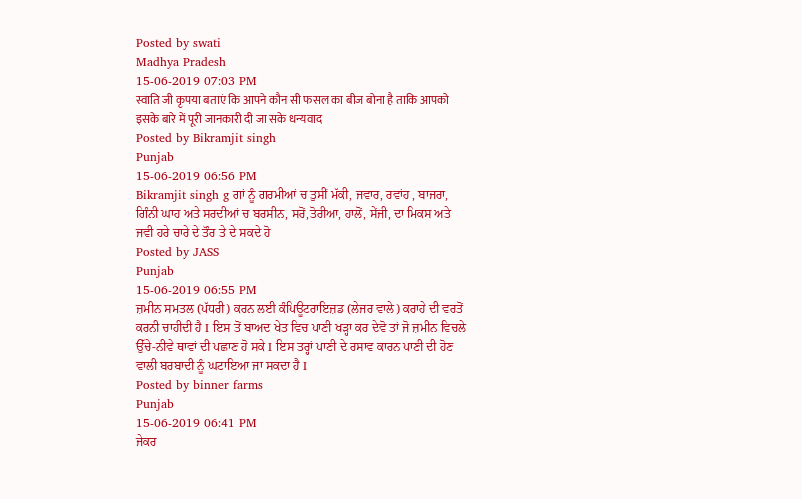Posted by swati
Madhya Pradesh
15-06-2019 07:03 PM
स्वाति जी कृपया बताएं कि आपने कौन सी फसल का बीज बोना है ताकि आपको इसके बारे में पूरी जानकारी दी जा सके धन्यवाद
Posted by Bikramjit singh
Punjab
15-06-2019 06:56 PM
Bikramjit singh g ਗਾਂ ਨੂੰ ਗਰਮੀਆਂ ਚ ਤੁਸੀਂ ਮੱਕੀ, ਜਵਾਰ, ਰਵਾਂਹ , ਬਾਜਰਾ, ਗਿੰਨੀ ਘਾਹ ਅਤੇ ਸਰਦੀਆਂ ਚ ਬਰਸੀਨ, ਸਰੋਂ,ਤੋਰੀਆ, ਹਾਲੋਂ, ਸੇਂਜੀ, ਦਾ ਮਿਕਸ ਅਤੇ ਜਵੀ ਹਰੇ ਚਾਰੇ ਦੇ ਤੌਰ ਤੇ ਦੇ ਸਕਦੇ ਹੋ
Posted by JASS
Punjab
15-06-2019 06:55 PM
ਜ਼ਮੀਨ ਸਮਤਲ (ਪੱਧਰੀ) ਕਰਨ ਲਈ ਕੰਪਿਊਟਰਾਇਜ਼ਡ (ਲੇਜਰ ਵਾਲੇ) ਕਰਾਹੇ ਦੀ ਵਰਤੋਂ ਕਰਨੀ ਚਾਹੀਦੀ ਹੈ I ਇਸ ਤੋਂ ਬਾਅਦ ਖੇਤ ਵਿਚ ਪਾਣੀ ਖੜ੍ਹਾ ਕਰ ਦੇਵੋ ਤਾਂ ਜੋ ਜ਼ਮੀਨ ਵਿਚਲੇ ਉੱਚੇ-ਨੀਵੇ ਥਾਵਾਂ ਦੀ ਪਛਾਣ ਹੋ ਸਕੇ I ਇਸ ਤਰ੍ਹਾਂ ਪਾਣੀ ਦੇ ਰਸਾਵ ਕਾਰਨ ਪਾਣੀ ਦੀ ਹੋਣ ਵਾਲੀ ਬਰਬਾਦੀ ਨੂੰ ਘਟਾਇਆ ਜਾ ਸਕਦਾ ਹੈ I
Posted by binner farms
Punjab
15-06-2019 06:41 PM
ਜੇਕਰ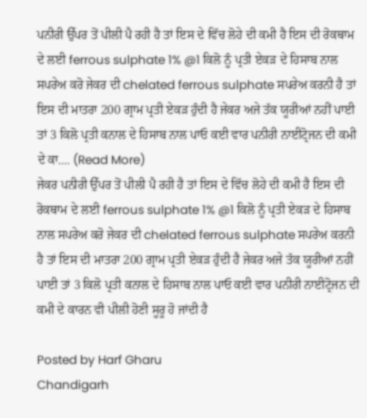ਪਨੀਰੀ ਉੱਪਰ ਤੋਂ ਪੀਲੀ ਪੈ ਰਹੀ ਹੈ ਤਾਂ ਇਸ ਦੇ ਵਿੱਚ ਲੋਹੇ ਦੀ ਕਮੀ ਹੈ ਇਸ ਦੀ ਰੋਕਥਾਮ ਦੇ ਲਈ ferrous sulphate 1% @1 ਕਿਲੋ ਨੂੰ ਪ੍ਰਤੀ ਏਕੜ ਦੇ ਹਿਸਾਬ ਨਾਲ ਸਪਰੇਅ ਕਰੋ ਜੇਕਰ ਦੀ chelated ferrous sulphate ਸਪਰੇਅ ਕਰਨੀ ਹੈ ਤਾਂ ਇਸ ਦੀ ਮਾਤਰਾ 200 ਗ੍ਰਾਮ ਪ੍ਰਤੀ ਏਕੜ ਹੁੰਦੀ ਹੈ ਜੇਕਰ ਅਜੇ ਤੱਕ ਯੂਰੀਆਂ ਨਹੀਂ ਪਾਈ ਤਾਂ 3 ਕਿਲੋ ਪ੍ਰਤੀ ਕਨਾਲ ਦੇ ਹਿਸਾਬ ਨਾਲ ਪਾਓ ਕਈ ਵਾਰ ਪਨੀਰੀ ਨਾਈਟ੍ਰੋਜਨ ਦੀ ਕਮੀ ਦੇ ਕਾ.... (Read More)
ਜੇਕਰ ਪਨੀਰੀ ਉੱਪਰ ਤੋਂ ਪੀਲੀ ਪੈ ਰਹੀ ਹੈ ਤਾਂ ਇਸ ਦੇ ਵਿੱਚ ਲੋਹੇ ਦੀ ਕਮੀ ਹੈ ਇਸ ਦੀ ਰੋਕਥਾਮ ਦੇ ਲਈ ferrous sulphate 1% @1 ਕਿਲੋ ਨੂੰ ਪ੍ਰਤੀ ਏਕੜ ਦੇ ਹਿਸਾਬ ਨਾਲ ਸਪਰੇਅ ਕਰੋ ਜੇਕਰ ਦੀ chelated ferrous sulphate ਸਪਰੇਅ ਕਰਨੀ ਹੈ ਤਾਂ ਇਸ ਦੀ ਮਾਤਰਾ 200 ਗ੍ਰਾਮ ਪ੍ਰਤੀ ਏਕੜ ਹੁੰਦੀ ਹੈ ਜੇਕਰ ਅਜੇ ਤੱਕ ਯੂਰੀਆਂ ਨਹੀਂ ਪਾਈ ਤਾਂ 3 ਕਿਲੋ ਪ੍ਰਤੀ ਕਨਾਲ ਦੇ ਹਿਸਾਬ ਨਾਲ ਪਾਓ ਕਈ ਵਾਰ ਪਨੀਰੀ ਨਾਈਟ੍ਰੋਜਨ ਦੀ ਕਮੀ ਦੇ ਕਾਰਨ ਵੀ ਪੀਲੀ ਹੋਣੀ ਸੂਰੂ ਹੋ ਜਾਂਦੀ ਹੈ

Posted by Harf Gharu
Chandigarh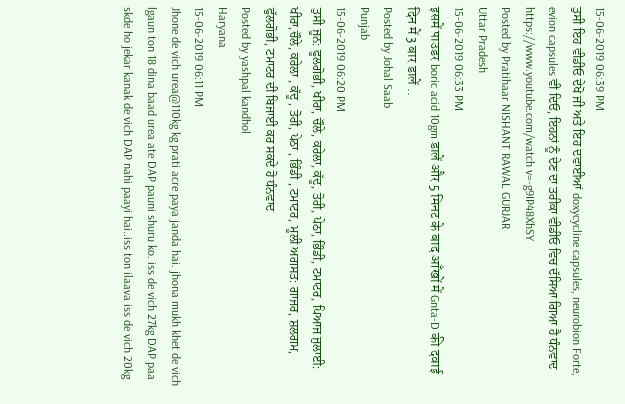15-06-2019 06:39 PM
ਤੁਸੀ ਇਹ ਵੀਡੀਓ ਦੇਖੋ ਜੀ ਅਤੇ ਇਹ ਦਵਾਈਆਂ doxycycline capsules, neurobion Forte, evion capsules ਵੀ ਦਿਓ, ਇਹਨਾਂ ਨੂੰ ਦੇਣ ਦਾ ਤਰੀਕਾ ਵੀਡੀਓ ਵਿਚ ਦੱਸਿਆ ਗਿਆ ਹੈ ਧੰਨਵਾਦ https://www.youtube.com/watch v=-g9IP48XhSY
Posted by Pratihaar NISHANT RAWAL GURJAR
Uttar Pradesh
15-06-2019 06:33 PM
इसमें पाउडर boric acid 10gm डालें और 5 मिनट के बाद आँखों में Gnta-D की दवाई दिन में 3 बार डालें ..
Posted by Johal Saab
Punjab
15-06-2019 06:20 PM
ਤੁਸੀ ਜੂਨ: ਫੂਲਗੋਭੀ, ਖੀਰਾ, ਚੌਲੇ, ਕਰੇਲਾ, ਕੱਦੂ, ਤੋਰੀ, ਪੇਠਾ, ਭਿੰਡੀ, ਟਮਾਟਰ, ਪਿਆਜ ਜੁਲਾਈ: ਖੀਰਾ,ਚੌਲੇ, ਕਰੇਲਾ , ਕੱਦੂ , ਤੋਰੀ, ਪੇਠਾ , ਭਿੰਡੀ , ਟਮਾਟਰ, ਮੂਲੀ ਅਗਸਤ: ਗਾਜਰ, ਸ਼ਲਗਮ, ਫੁੱਲਗੋਭੀ, ਟਮਾਟਰ ਦੀ ਬਿਜਾਈ ਕਰ ਸਕਦੇ ਹੋ ਧੰਨਵਾਦ
Posted by yashpal kandhol
Haryana
15-06-2019 06:11 PM
Jhone de vich urea@110kg kg prati acre paya janda hai. jhona mukh khet de vich lgaun ton 18 dina baad urea ate DAP pauni shuru ko. iss de vich 27kg DAP paa skde ho jekar kanak de vich DAP nahi paayi hai..iss ton ilaava iss de vich 20kg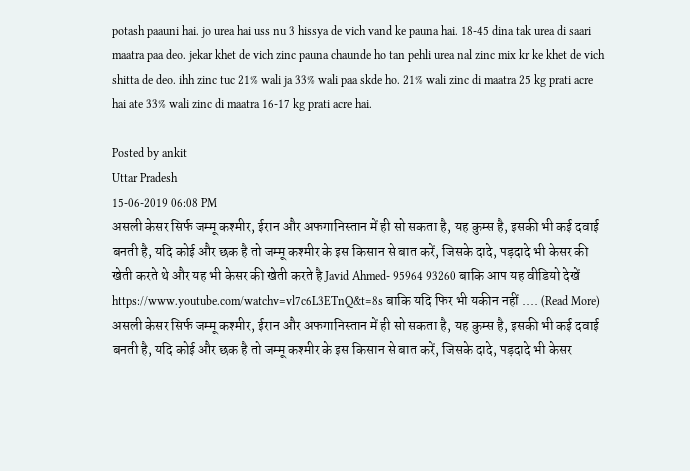potash paauni hai. jo urea hai uss nu 3 hissya de vich vand ke pauna hai. 18-45 dina tak urea di saari maatra paa deo. jekar khet de vich zinc pauna chaunde ho tan pehli urea nal zinc mix kr ke khet de vich shitta de deo. ihh zinc tuc 21% wali ja 33% wali paa skde ho. 21% wali zinc di maatra 25 kg prati acre hai ate 33% wali zinc di maatra 16-17 kg prati acre hai.

Posted by ankit
Uttar Pradesh
15-06-2019 06:08 PM
असली केसर सिर्फ जम्मू कश्मीर, ईरान और अफगानिस्तान में ही सो सकता है, यह कुम्स है, इसकी भी कई दवाई बनती है, यदि कोई और छक है तो जम्मू कश्मीर के इस किसान से बात करें, जिसके दादे, पड़दादे भी केसर की खेती करते थे और यह भी केसर की खेती करते है Javid Ahmed- 95964 93260 बाकि आप यह वीडियो देखें https://www.youtube.com/watchv=vl7c6L3ETnQ&t=8s बाकि यदि फिर भी यकीन नहीं .... (Read More)
असली केसर सिर्फ जम्मू कश्मीर, ईरान और अफगानिस्तान में ही सो सकता है, यह कुम्स है, इसकी भी कई दवाई बनती है, यदि कोई और छक है तो जम्मू कश्मीर के इस किसान से बात करें, जिसके दादे, पड़दादे भी केसर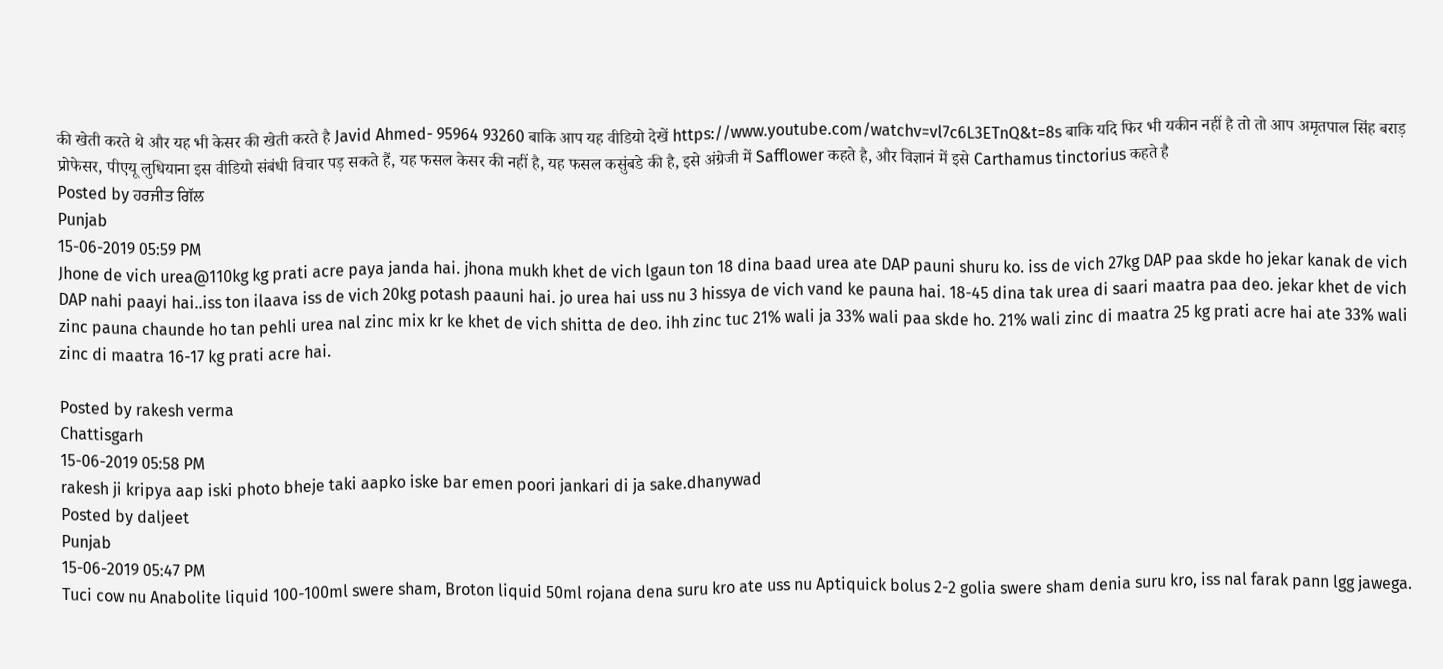की खेती करते थे और यह भी केसर की खेती करते है Javid Ahmed- 95964 93260 बाकि आप यह वीडियो देखें https://www.youtube.com/watchv=vl7c6L3ETnQ&t=8s बाकि यदि फिर भी यकीन नहीं है तो तो आप अमृतपाल सिंह बराड़ प्रोफेसर, पीएयू लुधियाना इस वीडियो संबंधी विचार पड़ सकते हैं, यह फसल केसर की नहीं है, यह फसल कसुंबडे की है, इसे अंग्रेजी में Safflower कहते है, और विज्ञानं में इसे Carthamus tinctorius कहते है
Posted by ਹਰਜੀਤ ਗਿੱਲ
Punjab
15-06-2019 05:59 PM
Jhone de vich urea@110kg kg prati acre paya janda hai. jhona mukh khet de vich lgaun ton 18 dina baad urea ate DAP pauni shuru ko. iss de vich 27kg DAP paa skde ho jekar kanak de vich DAP nahi paayi hai..iss ton ilaava iss de vich 20kg potash paauni hai. jo urea hai uss nu 3 hissya de vich vand ke pauna hai. 18-45 dina tak urea di saari maatra paa deo. jekar khet de vich zinc pauna chaunde ho tan pehli urea nal zinc mix kr ke khet de vich shitta de deo. ihh zinc tuc 21% wali ja 33% wali paa skde ho. 21% wali zinc di maatra 25 kg prati acre hai ate 33% wali zinc di maatra 16-17 kg prati acre hai.

Posted by rakesh verma
Chattisgarh
15-06-2019 05:58 PM
rakesh ji kripya aap iski photo bheje taki aapko iske bar emen poori jankari di ja sake.dhanywad
Posted by daljeet
Punjab
15-06-2019 05:47 PM
Tuci cow nu Anabolite liquid 100-100ml swere sham, Broton liquid 50ml rojana dena suru kro ate uss nu Aptiquick bolus 2-2 golia swere sham denia suru kro, iss nal farak pann lgg jawega.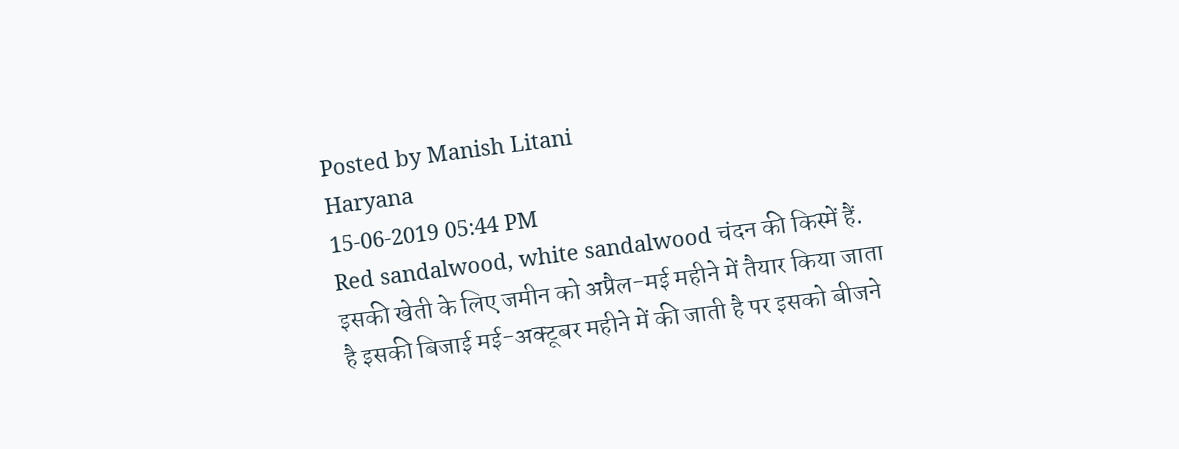Posted by Manish Litani
Haryana
15-06-2019 05:44 PM
Red sandalwood, white sandalwood चंदन की किस्में हैं. इसकी खेती के लिए जमीन को अप्रैल-मई महीने में तैयार किया जाता है इसकी बिजाई मई-अक्टूबर महीने में की जाती है पर इसको बीजने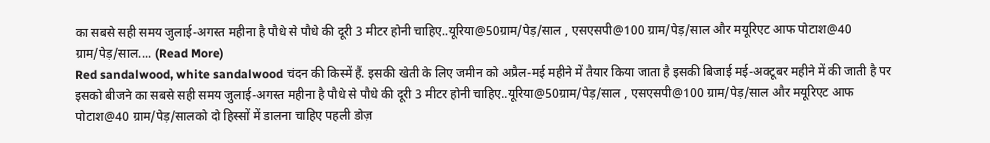का सबसे सही समय जुलाई-अगस्त महीना है पौधे से पौधे की दूरी 3 मीटर होनी चाहिए..यूरिया@50ग्राम/पेड़/साल , एसएसपी@100 ग्राम/पेड़/साल और मयूरिएट आफ पोटाश@40 ग्राम/पेड़/साल.... (Read More)
Red sandalwood, white sandalwood चंदन की किस्में हैं. इसकी खेती के लिए जमीन को अप्रैल-मई महीने में तैयार किया जाता है इसकी बिजाई मई-अक्टूबर महीने में की जाती है पर इसको बीजने का सबसे सही समय जुलाई-अगस्त महीना है पौधे से पौधे की दूरी 3 मीटर होनी चाहिए..यूरिया@50ग्राम/पेड़/साल , एसएसपी@100 ग्राम/पेड़/साल और मयूरिएट आफ पोटाश@40 ग्राम/पेड़/सालको दो हिस्सों में डालना चाहिए पहली डोज़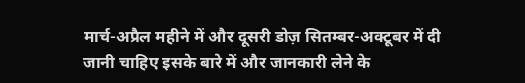मार्च-अप्रैल महीने में और दूसरी डोज़ सितम्बर-अक्टूबर में दी जानी चाहिए इसके बारे में और जानकारी लेने के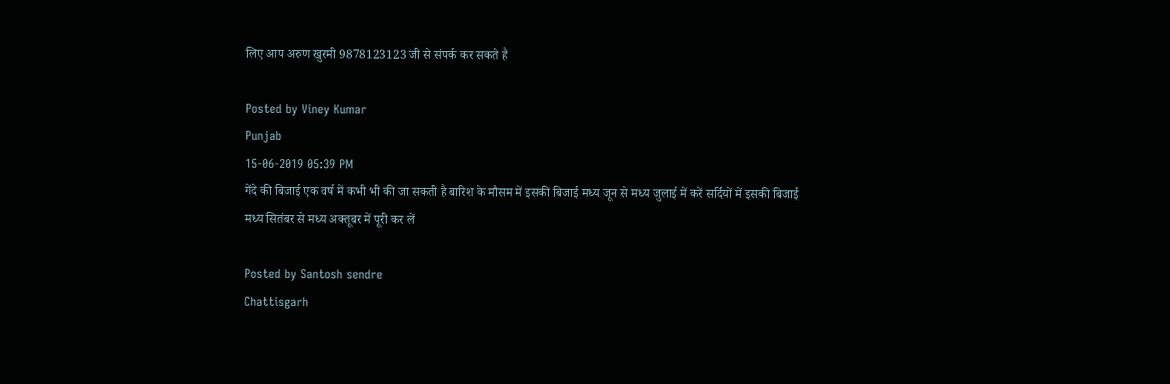लिए आप अरुण खुरमी 9878123123 जी से संपर्क कर सकते है

Posted by Viney Kumar
Punjab
15-06-2019 05:39 PM
गेंदे की बिजाई एक वर्ष में कभी भी की जा सकती है बारिश के मौसम में इसकी बिजाई मध्य जून से मध्य जुलाई में करें सर्दियों में इसकी बिजाई मध्य सितंबर से मध्य अक्तूबर में पूरी कर लें

Posted by Santosh sendre
Chattisgarh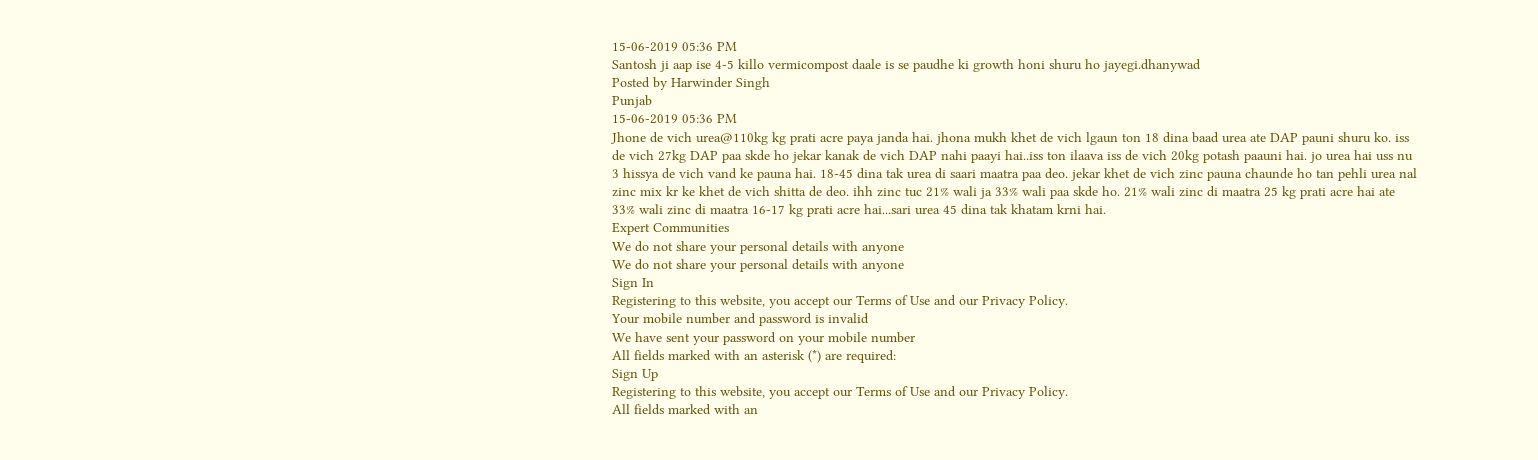15-06-2019 05:36 PM
Santosh ji aap ise 4-5 killo vermicompost daale is se paudhe ki growth honi shuru ho jayegi.dhanywad
Posted by Harwinder Singh
Punjab
15-06-2019 05:36 PM
Jhone de vich urea@110kg kg prati acre paya janda hai. jhona mukh khet de vich lgaun ton 18 dina baad urea ate DAP pauni shuru ko. iss de vich 27kg DAP paa skde ho jekar kanak de vich DAP nahi paayi hai..iss ton ilaava iss de vich 20kg potash paauni hai. jo urea hai uss nu 3 hissya de vich vand ke pauna hai. 18-45 dina tak urea di saari maatra paa deo. jekar khet de vich zinc pauna chaunde ho tan pehli urea nal zinc mix kr ke khet de vich shitta de deo. ihh zinc tuc 21% wali ja 33% wali paa skde ho. 21% wali zinc di maatra 25 kg prati acre hai ate 33% wali zinc di maatra 16-17 kg prati acre hai...sari urea 45 dina tak khatam krni hai.
Expert Communities
We do not share your personal details with anyone
We do not share your personal details with anyone
Sign In
Registering to this website, you accept our Terms of Use and our Privacy Policy.
Your mobile number and password is invalid
We have sent your password on your mobile number
All fields marked with an asterisk (*) are required:
Sign Up
Registering to this website, you accept our Terms of Use and our Privacy Policy.
All fields marked with an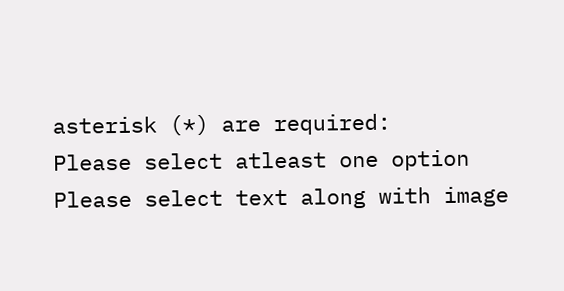asterisk (*) are required:
Please select atleast one option
Please select text along with image